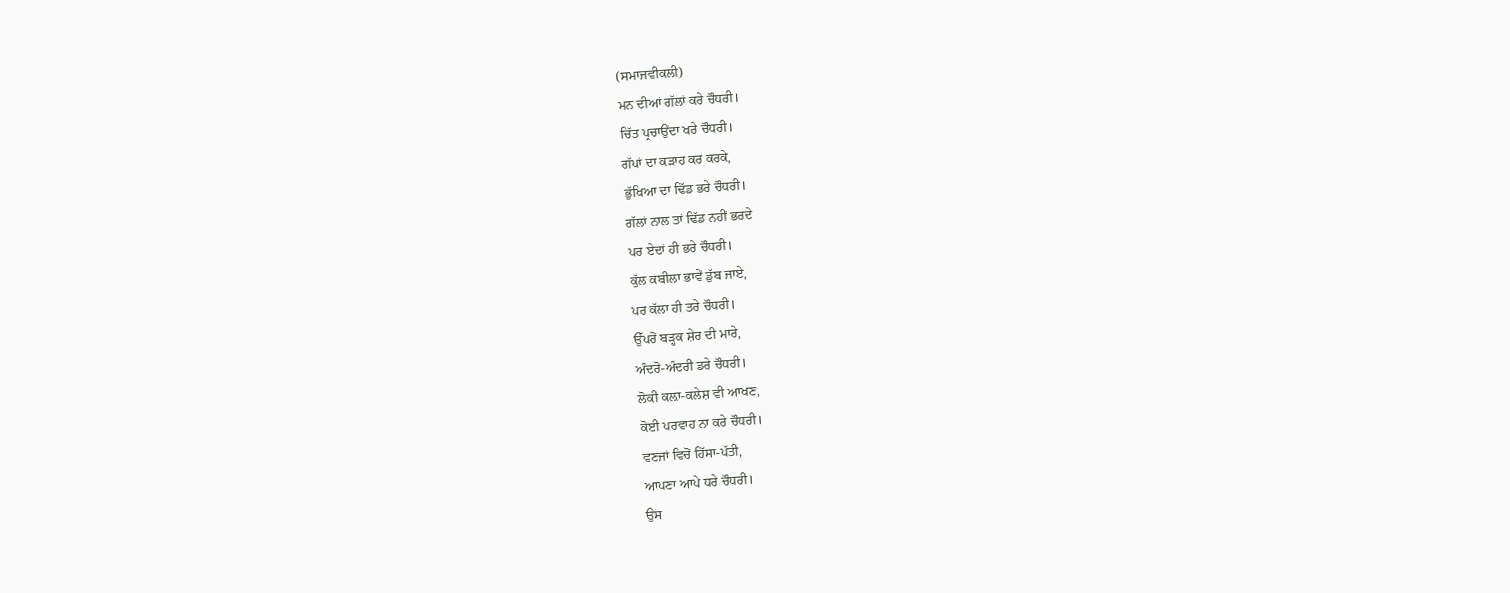(ਸਮਾਜਵੀਕਲੀ)
ਮਨ ਦੀਆਂ ਗੱਲਾਂ ਕਰੇ ਚੌਧਰੀ।
ਚਿੱਤ ਪ੍ਰਚਾਉਂਦਾ ਖਰੇ ਚੌਧਰੀ।
ਗੱਪਾਂ ਦਾ ਕੜਾਹ ਕਰ ਕਰਕੇ,
ਭੁੱਖਿਆ ਦਾ ਢਿੱਡ ਭਰੇ ਚੌਧਰੀ।
ਗੱਲਾਂ ਨਾਲ ਤਾਂ ਢਿੱਡ ਨਹੀਂ ਭਰਦੇ
ਪਰ ਏਦਾਂ ਹੀ ਭਰੇ ਚੌਧਰੀ।
ਕੁੱਲ ਕਬੀਲਾ ਭਾਵੇਂ ਡੁੱਬ ਜਾਏ,
ਪਰ ਕੱਲਾ ਹੀ ਤਰੇ ਚੌਧਰੀ।
ਉੱਪਰੋਂ ਬੜ੍ਹਕ ਸ਼ੇਰ ਦੀ ਮਾਰੇ,
ਅੰਦਰੋ-ਅੰਦਰੀ ਡਰੇ ਚੌਧਰੀ।
ਲੋਕੀ ਕਲ਼ਾ-ਕਲੇਸ਼ ਵੀ ਆਖਣ,
ਕੋਈ ਪਰਵਾਹ ਨਾ ਕਰੇ ਚੌਧਰੀ।
ਵਣਜਾਂ ਵਿਚੋਂ ਹਿੱਸਾ-ਪੱਤੀ,
ਆਪਣਾ ਆਪੇ ਧਰੇ ਚੌਧਰੀ।
ਉਸ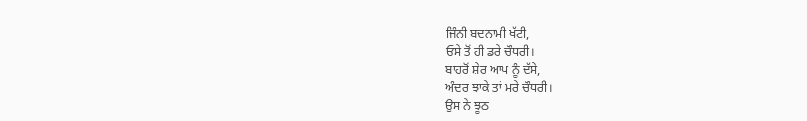ਜਿੰਨੀ ਬਦਨਾਮੀ ਖੱਟੀ,
ਓਸੇ ਤੋਂ ਹੀ ਡਰੇ ਚੌਧਰੀ।
ਬਾਹਰੋਂ ਸ਼ੇਰ ਆਪ ਨੂੰ ਦੱਸੇ,
ਅੰਦਰ ਝਾਕੇ ਤਾਂ ਮਰੇ ਚੌਧਰੀ।
ਉਸ ਨੇ ਝੂਠ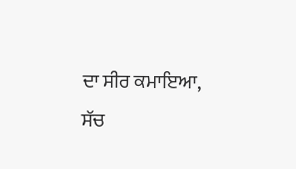ਦਾ ਸੀਰ ਕਮਾਇਆ,
ਸੱਚ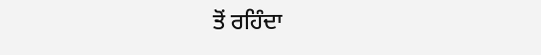ਤੋਂ ਰਹਿੰਦਾ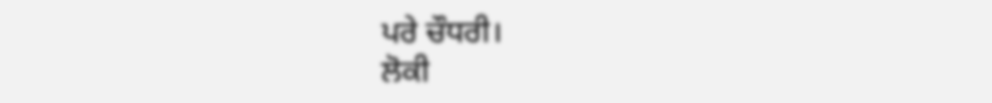ਪਰੇ ਚੌਧਰੀ।
ਲੋਕੀ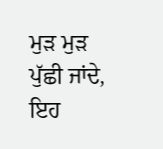ਮੁੜ ਮੁੜ ਪੁੱਛੀ ਜਾਂਦੇ,
ਇਹ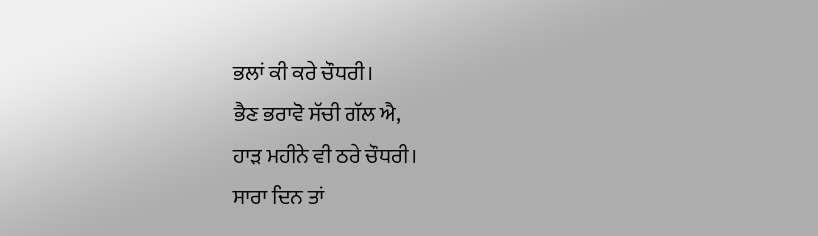ਭਲਾਂ ਕੀ ਕਰੇ ਚੌਧਰੀ।
ਭੈਣ ਭਰਾਵੋ ਸੱਚੀ ਗੱਲ ਐ,
ਹਾੜ ਮਹੀਨੇ ਵੀ ਠਰੇ ਚੌਧਰੀ।
ਸਾਰਾ ਦਿਨ ਤਾਂ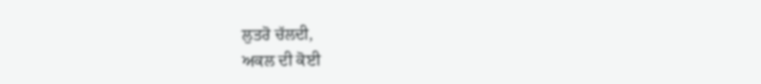ਲੁਤਰੋ ਚੱਲਦੀ,
ਅਕਲ ਦੀ ਕੋਈ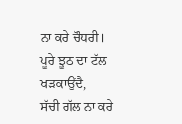ਨਾ ਕਰੇ ਚੌਧਰੀ।
ਪੂਰੇ ਝੂਠ ਦਾ ਟੱਲ ਖੜਕਾਉਂਦੈ,
ਸੱਚੀ ਗੱਲ ਨਾ ਕਰੇ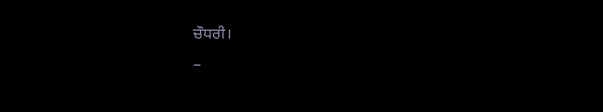ਚੌਧਰੀ।
–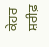ਕੇਹਰ ਸ਼ਰੀਫ਼